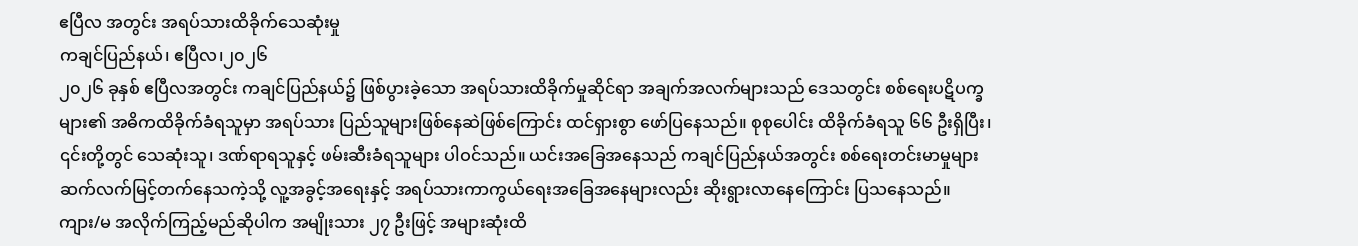ဧပြီလ အတွင်း အရပ်သားထိခိုက်သေဆုံးမှု
ကချင်ပြည်နယ်၊ ဧပြီလ၊၂၀၂၆
၂၀၂၆ ခုနှစ် ဧပြီလအတွင်း ကချင်ပြည်နယ်၌ ဖြစ်ပွားခဲ့သော အရပ်သားထိခိုက်မှုဆိုင်ရာ အချက်အလက်များသည် ဒေသတွင်း စစ်ရေးပဋိပက္ခများ၏ အဓိကထိခိုက်ခံရသူမှာ အရပ်သား ပြည်သူများဖြစ်နေဆဲဖြစ်ကြောင်း ထင်ရှားစွာ ဖော်ပြနေသည်။ စုစုပေါင်း ထိခိုက်ခံရသူ ၆၆ ဦးရှိပြီး၊ ၎င်းတို့တွင် သေဆုံးသူ၊ ဒဏ်ရာရသူနှင့် ဖမ်းဆီးခံရသူများ ပါဝင်သည်။ ယင်းအခြေအနေသည် ကချင်ပြည်နယ်အတွင်း စစ်ရေးတင်းမာမှုများ ဆက်လက်မြင့်တက်နေသကဲ့သို့ လူ့အခွင့်အရေးနှင့် အရပ်သားကာကွယ်ရေးအခြေအနေများလည်း ဆိုးရွားလာနေကြောင်း ပြသနေသည်။
ကျား/မ အလိုက်ကြည့်မည်ဆိုပါက အမျိုးသား ၂၇ ဦးဖြင့် အများဆုံးထိ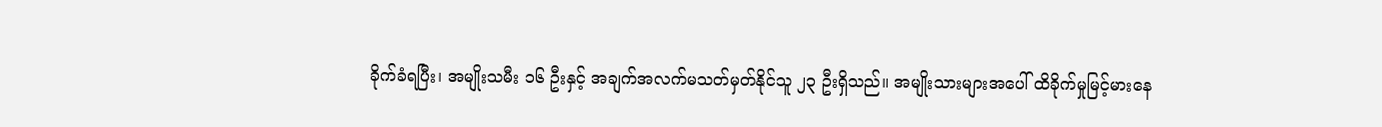ခိုက်ခံရပြီး၊ အမျိုးသမီး ၁၆ ဦးနှင့် အချက်အလက်မသတ်မှတ်နိုင်သူ ၂၃ ဦးရှိသည်။ အမျိုးသားများအပေါ် ထိခိုက်မှုမြင့်မားနေ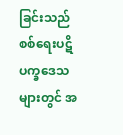ခြင်းသည် စစ်ရေးပဋိပက္ခဒေသများတွင် အ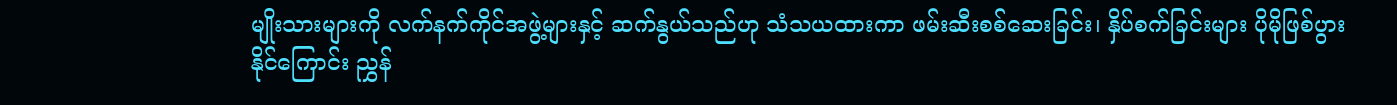မျိုးသားများကို လက်နက်ကိုင်အဖွဲ့များနှင့် ဆက်နွယ်သည်ဟု သံသယထားကာ ဖမ်းဆီးစစ်ဆေးခြင်း၊ နှိပ်စက်ခြင်းများ ပိုမိုဖြစ်ပွားနိုင်ကြောင်း ညွှန်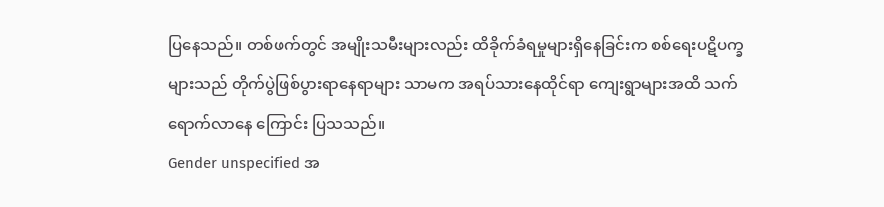ပြနေသည်။ တစ်ဖက်တွင် အမျိုးသမီးများလည်း ထိခိုက်ခံရမှုများရှိနေခြင်းက စစ်ရေးပဋိပက္ခများသည် တိုက်ပွဲဖြစ်ပွားရာနေရာများ သာမက အရပ်သားနေထိုင်ရာ ကျေးရွာများအထိ သက်ရောက်လာနေ ကြောင်း ပြသသည်။
Gender unspecified အ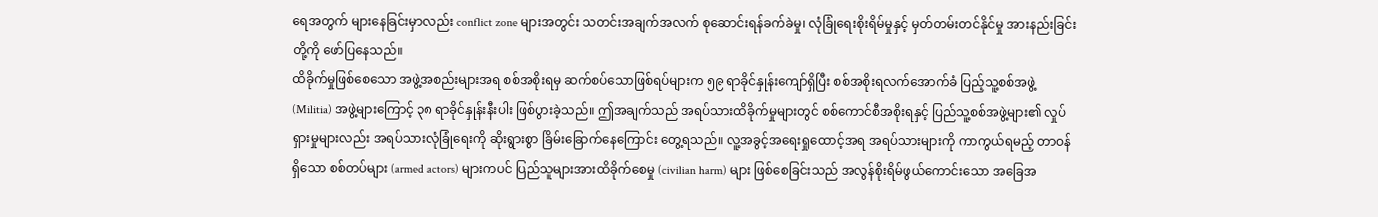ရေအတွက် များနေခြင်းမှာလည်း conflict zone များအတွင်း သတင်းအချက်အလက် စုဆောင်းရန်ခက်ခဲမှု၊ လုံခြုံရေးစိုးရိမ်မှုနှင့် မှတ်တမ်းတင်နိုင်မှု အားနည်းခြင်းတို့ကို ဖော်ပြနေသည်။
ထိခိုက်မှုဖြစ်စေသော အဖွဲ့အစည်းများအရ စစ်အစိုးရမှ ဆက်စပ်သောဖြစ်ရပ်များက ၅၉ ရာခိုင်နှုန်းကျော်ရှိပြီး စစ်အစိုးရလက်အောက်ခံ ပြည့်သူ့စစ်အဖွဲ့ (Militia) အဖွဲ့များကြောင့် ၃၈ ရာခိုင်နှုန်းနီးပါး ဖြစ်ပွားခဲ့သည်။ ဤအချက်သည် အရပ်သားထိခိုက်မှုများတွင် စစ်ကောင်စီအစိုးရနှင့် ပြည်သူ့စစ်အဖွဲ့များ၏ လှုပ်ရှားမှုများလည်း အရပ်သားလုံခြုံရေးကို ဆိုးရွားစွာ ခြိမ်းခြောက်နေကြောင်း တွေ့ရသည်။ လူ့အခွင့်အရေးရှုထောင့်အရ အရပ်သားများကို ကာကွယ်ရမည့် တာဝန်ရှိသော စစ်တပ်များ (armed actors) များကပင် ပြည်သူများအားထိခိုက်စေမှု (civilian harm) များ ဖြစ်စေခြင်းသည် အလွန်စိုးရိမ်ဖွယ်ကောင်းသော အခြေအ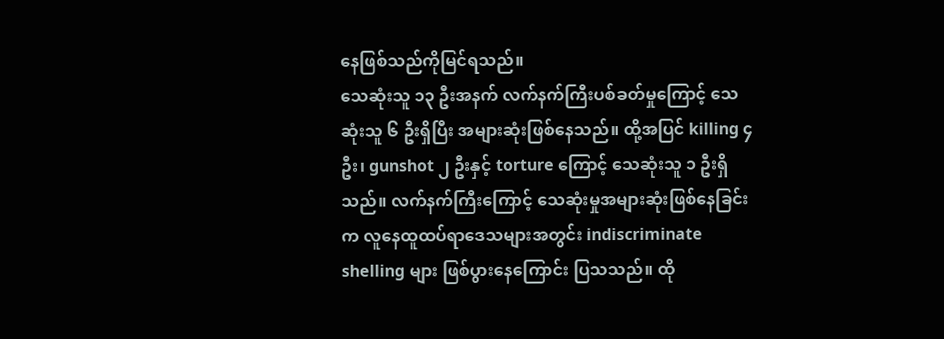နေဖြစ်သည်ကိုမြင်ရသည်။
သေဆုံးသူ ၁၃ ဦးအနက် လက်နက်ကြီးပစ်ခတ်မှုကြောင့် သေဆုံးသူ ၆ ဦးရှိပြီး အများဆုံးဖြစ်နေသည်။ ထို့အပြင် killing ၄ ဦး၊ gunshot ၂ ဦးနှင့် torture ကြောင့် သေဆုံးသူ ၁ ဦးရှိသည်။ လက်နက်ကြီးကြောင့် သေဆုံးမှုအများဆုံးဖြစ်နေခြင်းက လူနေထူထပ်ရာဒေသများအတွင်း indiscriminate shelling များ ဖြစ်ပွားနေကြောင်း ပြသသည်။ ထို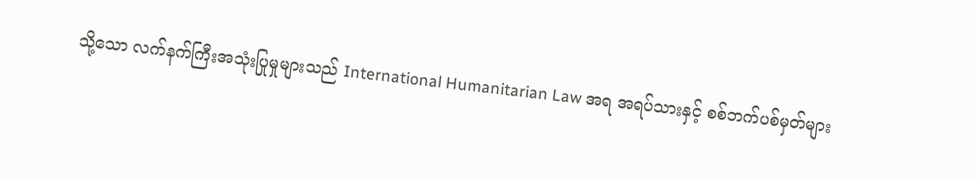သို့သော လက်နက်ကြီးအသုံးပြုမှုများသည် International Humanitarian Law အရ အရပ်သားနှင့် စစ်ဘက်ပစ်မှတ်များ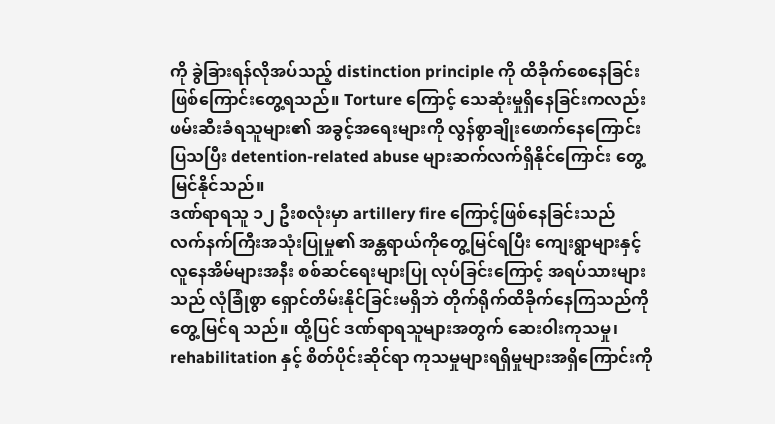ကို ခွဲခြားရန်လိုအပ်သည့် distinction principle ကို ထိခိုက်စေနေခြင်းဖြစ်ကြောင်းတွေ့ရသည်။ Torture ကြောင့် သေဆုံးမှုရှိနေခြင်းကလည်း ဖမ်းဆီးခံရသူများ၏ အခွင့်အရေးများကို လွန်စွာချိုးဖောက်နေကြောင်း ပြသပြီး detention-related abuse များဆက်လက်ရှိနိုင်ကြောင်း တွေ့မြင်နိုင်သည်။
ဒဏ်ရာရသူ ၁၂ ဦးစလုံးမှာ artillery fire ကြောင့်ဖြစ်နေခြင်းသည် လက်နက်ကြီးအသုံးပြုမှု၏ အန္တရာယ်ကိုတွေ့မြင်ရပြီး ကျေးရွာများနှင့် လူနေအိမ်များအနီး စစ်ဆင်ရေးများပြု လုပ်ခြင်းကြောင့် အရပ်သားများသည် လုံခြုံစွာ ရှောင်တိမ်းနိုင်ခြင်းမရှိဘဲ တိုက်ရိုက်ထိခိုက်နေကြသည်ကို တွေ့မြင်ရ သည်။ ထို့ပြင် ဒဏ်ရာရသူများအတွက် ဆေးဝါးကုသမှု၊ rehabilitation နှင့် စိတ်ပိုင်းဆိုင်ရာ ကုသမှုများရရှိမှုများအရှိကြောင်းကို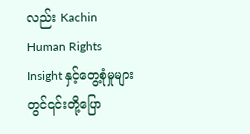လည်း Kachin Human Rights Insight နှင့်တွေ့စုံမှုများ တွင်၎င်းတို့ပြော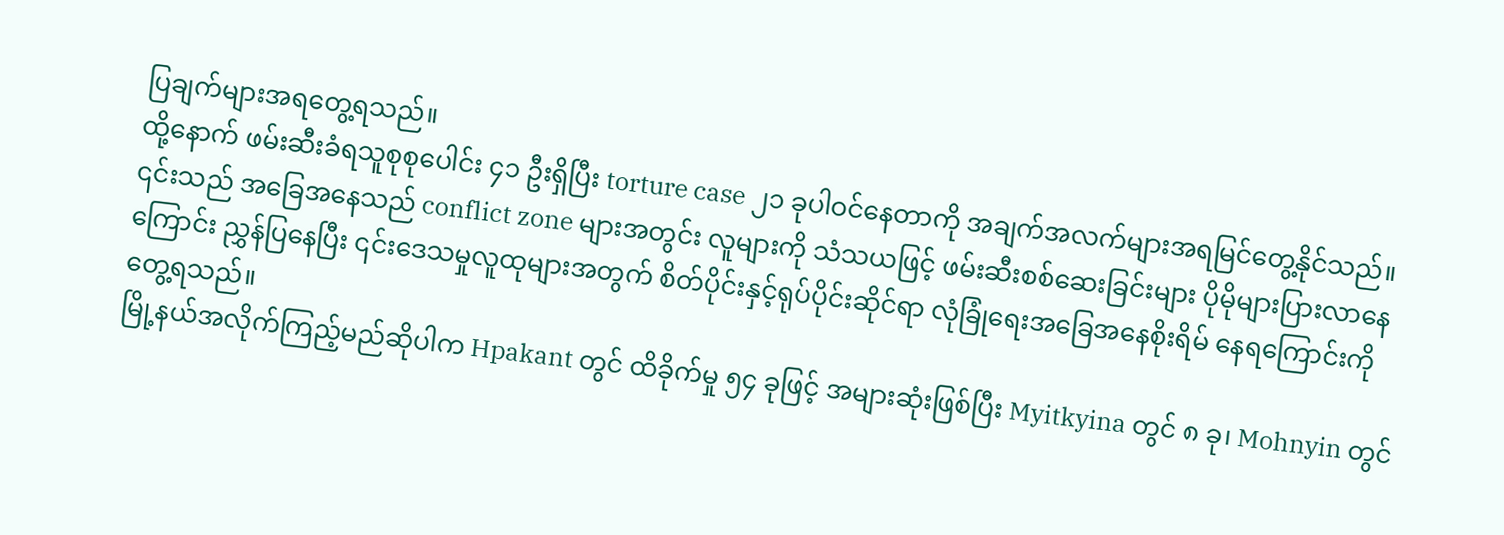ပြချက်များအရတွေ့ရသည်။
ထို့နောက် ဖမ်းဆီးခံရသူစုစုပေါင်း ၄၁ ဦးရှိပြီး torture case ၂၁ ခုပါဝင်နေတာကို အချက်အလက်များအရမြင်တွေ့နိုင်သည်။ ၎င်းသည် အခြေအနေသည် conflict zone များအတွင်း လူများကို သံသယဖြင့် ဖမ်းဆီးစစ်ဆေးခြင်းများ ပိုမိုများပြားလာနေကြောင်း ညွှန်ပြနေပြီး ၎င်းဒေသမှုလူထုများအတွက် စိတ်ပိုင်းနှင့်ရုပ်ပိုင်းဆိုင်ရာ လုံခြုံရေးအခြေအနေစိုးရိမ် နေရကြောင်းကို တွေ့ရသည်။
မြို့နယ်အလိုက်ကြည့်မည်ဆိုပါက Hpakant တွင် ထိခိုက်မှု ၅၄ ခုဖြင့် အများဆုံးဖြစ်ပြီး Myitkyina တွင် ၈ ခု၊ Mohnyin တွင်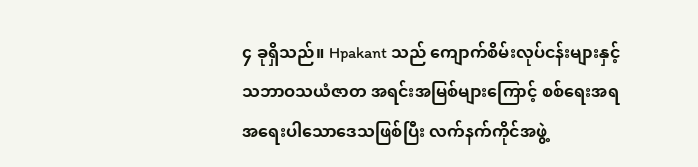၄ ခုရှိသည်။ Hpakant သည် ကျောက်စိမ်းလုပ်ငန်းများနှင့် သဘာဝသယံဇာတ အရင်းအမြစ်များကြောင့် စစ်ရေးအရ အရေးပါသောဒေသဖြစ်ပြီး လက်နက်ကိုင်အဖွဲ့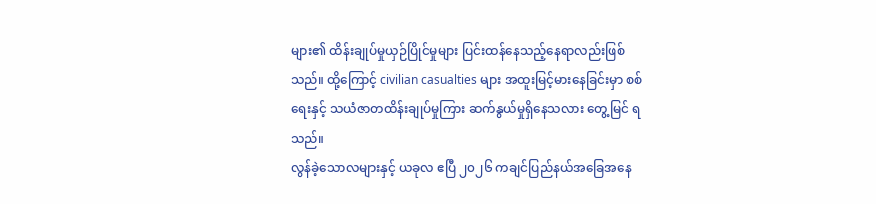များ၏ ထိန်းချုပ်မှုယှဉ်ပြိုင်မှုများ ပြင်းထန်နေသည့်နေရာလည်းဖြစ်သည်။ ထို့ကြောင့် civilian casualties များ အထူးမြင့်မားနေခြင်းမှာ စစ်ရေးနှင့် သယံဇာတထိန်းချုပ်မှုကြား ဆက်နွယ်မှုရှိနေသလား တွေ့မြင် ရသည်။
လွန်ခဲ့သောလများနှင့် ယခုလ ဧပြီ ၂၀၂၆ ကချင်ပြည်နယ်အခြေအနေ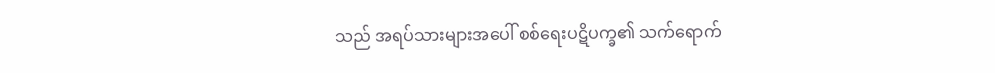သည် အရပ်သားများအပေါ် စစ်ရေးပဋိပက္ခ၏ သက်ရောက်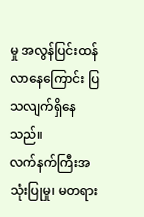မှု အလွန်ပြင်းထန်လာနေကြောင်း ပြသလျက်ရှိနေသည်။
လက်နက်ကြီးအသုံးပြုမှု၊ မတရား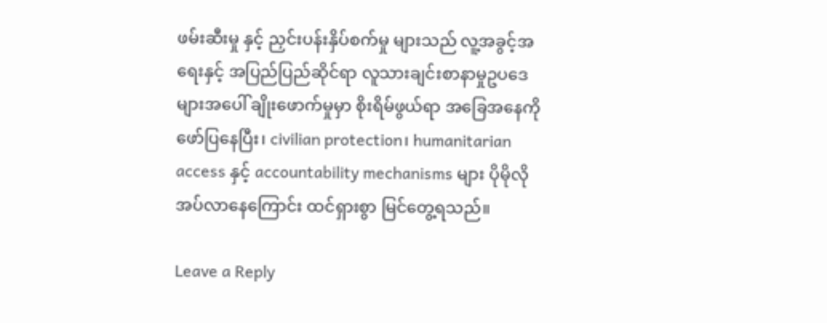ဖမ်းဆီးမှု နှင့် ညှင်းပန်းနှိပ်စက်မှု များသည် လူ့အခွင့်အရေးနှင့် အပြည်ပြည်ဆိုင်ရာ လူသားချင်းစာနာမှုဥပဒေများအပေါ် ချိုးဖောက်မှုမှာ စိုးရိမ်ဖွယ်ရာ အခြေအနေကို ဖော်ပြနေပြီး၊ civilian protection၊ humanitarian access နှင့် accountability mechanisms များ ပိုမိုလိုအပ်လာနေကြောင်း ထင်ရှားစွာ မြင်တွေ့ရသည်။

Leave a Reply